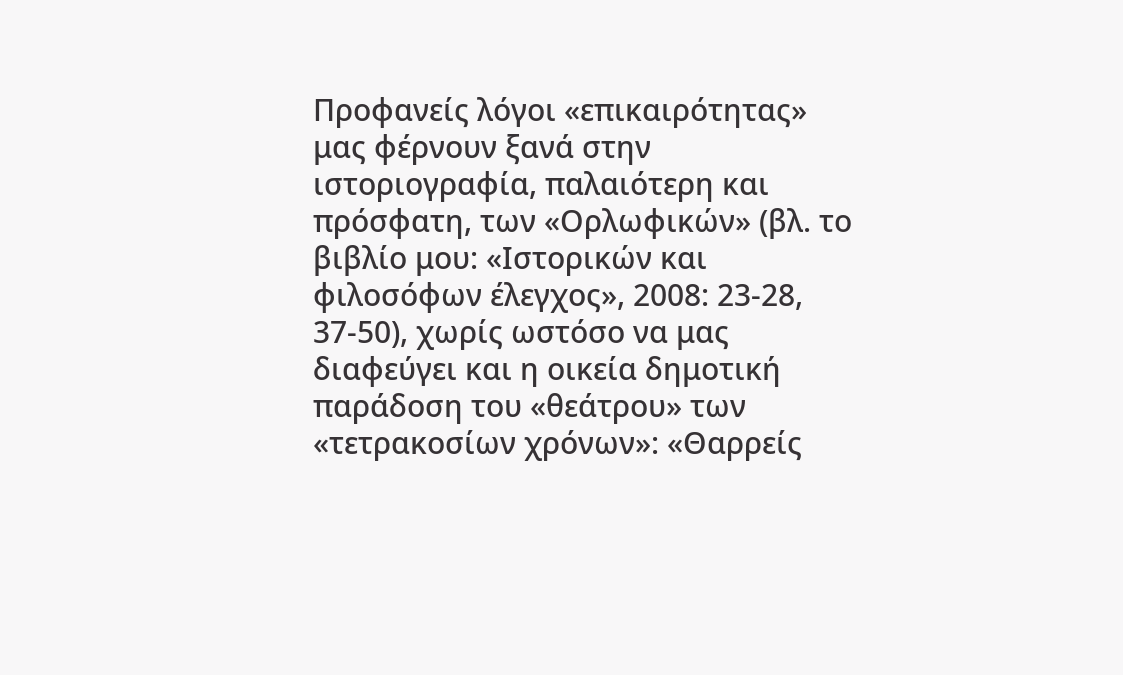Προφανείς λόγοι «επικαιρότητας» μας φέρνουν ξανά στην ιστοριογραφία, παλαιότερη και πρόσφατη, των «Ορλωφικών» (βλ. το βιβλίο μου: «Ιστορικών και φιλοσόφων έλεγχος», 2008: 23-28, 37-50), χωρίς ωστόσο να μας διαφεύγει και η οικεία δημοτική παράδοση του «θεάτρου» των «τετρακοσίων χρόνων»: «Θαρρείς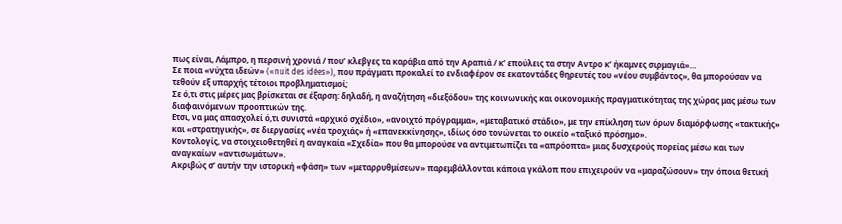πως είναι, Λάμπρο, η περσινή χρονιά / που’ κλεβγες τα καράβια από την Αραπιά / κ’ επούλεις τα στην Αντρο κ’ ήκαμνες σιρμαγιά»…
Σε ποια «νύχτα ιδεών» («nuit des idées»), που πράγματι προκαλεί το ενδιαφέρον σε εκατοντάδες θηρευτές του «νέου συμβάντος», θα μπορούσαν να τεθούν εξ υπαρχής τέτοιοι προβληματισμοί;
Σε ό,τι στις μέρες μας βρίσκεται σε έξαρση: δηλαδή, η αναζήτηση «διεξόδου» της κοινωνικής και οικονομικής πραγματικότητας της χώρας μας μέσω των διαφαινόμενων προοπτικών της.
Ετσι, να μας απασχολεί ό,τι συνιστά «αρχικό σχέδιο», «ανοιχτό πρόγραμμα», «μεταβατικό στάδιο», με την επίκληση των όρων διαμόρφωσης «τακτικής» και «στρατηγικής», σε διεργασίες «νέα τροχιάς» ή «επανεκκίνησης», ιδίως όσο τονώνεται το οικείο «ταξικό πρόσημο».
Κοντολογίς, να στοιχειοθετηθεί η αναγκαία «Σχεδία» που θα μπορούσε να αντιμετωπίζει τα «απρόοπτα» μιας δυσχερούς πορείας μέσω και των αναγκαίων «αντισωμάτων».
Ακριβώς σ’ αυτήν την ιστορική «φάση» των «μεταρρυθμίσεων» παρεμβάλλονται κάποια γκάλοπ που επιχειρούν να «μαραζώσουν» την όποια θετική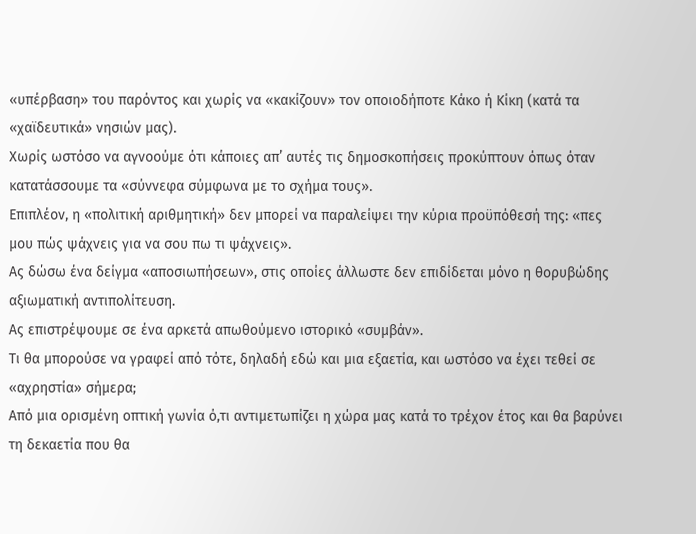«υπέρβαση» του παρόντος και χωρίς να «κακίζουν» τον οποιοδήποτε Κάκο ή Κίκη (κατά τα «χαϊδευτικά» νησιών μας).
Χωρίς ωστόσο να αγνοούμε ότι κάποιες απ’ αυτές τις δημοσκοπήσεις προκύπτουν όπως όταν κατατάσσουμε τα «σύννεφα σύμφωνα με το σχήμα τους».
Επιπλέον, η «πολιτική αριθμητική» δεν μπορεί να παραλείψει την κύρια προϋπόθεσή της: «πες μου πώς ψάχνεις για να σου πω τι ψάχνεις».
Ας δώσω ένα δείγμα «αποσιωπήσεων», στις οποίες άλλωστε δεν επιδίδεται μόνο η θορυβώδης αξιωματική αντιπολίτευση.
Ας επιστρέψουμε σε ένα αρκετά απωθούμενο ιστορικό «συμβάν».
Τι θα μπορούσε να γραφεί από τότε, δηλαδή εδώ και μια εξαετία, και ωστόσο να έχει τεθεί σε «αχρηστία» σήμερα;
Από μια ορισμένη οπτική γωνία ό,τι αντιμετωπίζει η χώρα μας κατά το τρέχον έτος και θα βαρύνει τη δεκαετία που θα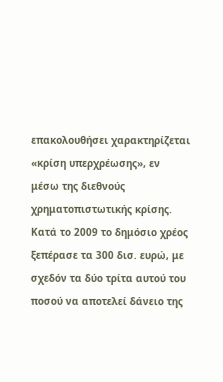επακολουθήσει χαρακτηρίζεται «κρίση υπερχρέωσης», εν μέσω της διεθνούς χρηματοπιστωτικής κρίσης.
Κατά το 2009 το δημόσιο χρέος ξεπέρασε τα 300 δισ. ευρώ, με σχεδόν τα δύο τρίτα αυτού του ποσού να αποτελεί δάνειο της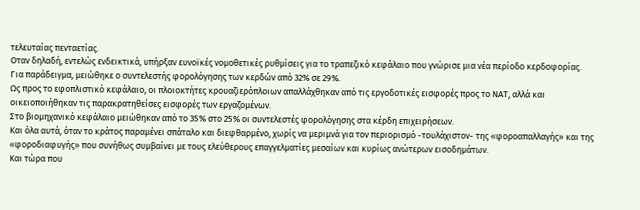τελευταίας πενταετίας.
Οταν δηλαδή, εντελώς ενδεικτικά, υπήρξαν ευνοϊκές νομοθετικές ρυθμίσεις για το τραπεζικό κεφάλαιο που γνώρισε μια νέα περίοδο κερδοφορίας.
Για παράδειγμα, μειώθηκε ο συντελεστής φορολόγησης των κερδών από 32% σε 29%.
Ως προς το εφοπλιστικό κεφάλαιο, οι πλοιοκτήτες κρουαζιερόπλοιων απαλλάχθηκαν από τις εργοδοτικές εισφορές προς το ΝΑΤ, αλλά και οικειοποιήθηκαν τις παρακρατηθείσες εισφορές των εργαζομένων.
Στο βιομηχανικό κεφάλαιο μειώθηκαν από το 35% στο 25% οι συντελεστές φορολόγησης στα κέρδη επιχειρήσεων.
Και όλα αυτά, όταν το κράτος παραμένει σπάταλο και διεφθαρμένο, χωρίς να μεριμνά για τον περιορισμό -τουλάχιστον- της «φοροαπαλλαγής» και της «φοροδιαφυγής» που συνήθως συμβαίνει με τους ελεύθερους επαγγελματίες μεσαίων και κυρίως ανώτερων εισοδημάτων.
Και τώρα που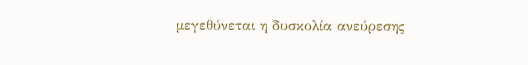μεγεθύνεται η δυσκολία ανεύρεσης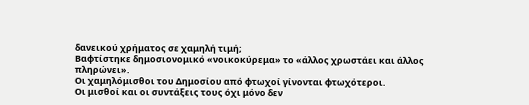δανεικού χρήματος σε χαμηλή τιμή;
Βαφτίστηκε δημοσιονομικό «νοικοκύρεμα» το «άλλος χρωστάει και άλλος πληρώνει».
Οι χαμηλόμισθοι του Δημοσίου από φτωχοί γίνονται φτωχότεροι.
Οι μισθοί και οι συντάξεις τους όχι μόνο δεν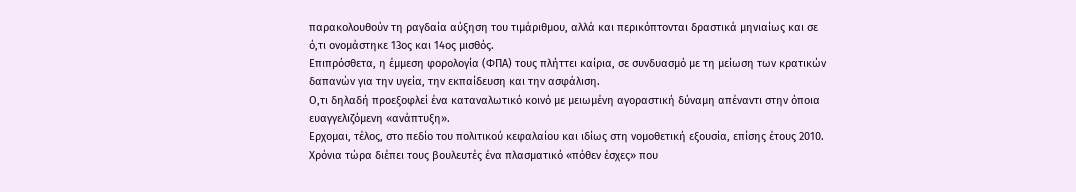παρακολουθούν τη ραγδαία αύξηση του τιμάριθμου, αλλά και περικόπτονται δραστικά μηνιαίως και σε ό,τι ονομάστηκε 13ος και 14ος μισθός.
Επιπρόσθετα, η έμμεση φορολογία (ΦΠΑ) τους πλήττει καίρια, σε συνδυασμό με τη μείωση των κρατικών δαπανών για την υγεία, την εκπαίδευση και την ασφάλιση.
Ο,τι δηλαδή προεξοφλεί ένα καταναλωτικό κοινό με μειωμένη αγοραστική δύναμη απέναντι στην όποια ευαγγελιζόμενη «ανάπτυξη».
Ερχομαι, τέλος, στο πεδίο του πολιτικού κεφαλαίου και ιδίως στη νομοθετική εξουσία, επίσης έτους 2010.
Χρόνια τώρα διέπει τους βουλευτές ένα πλασματικό «πόθεν έσχες» που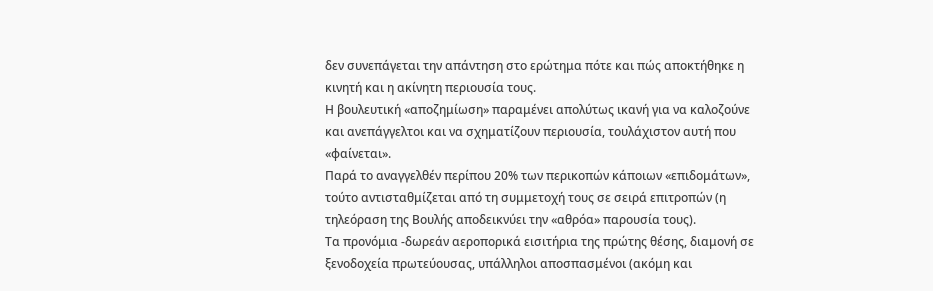δεν συνεπάγεται την απάντηση στο ερώτημα πότε και πώς αποκτήθηκε η κινητή και η ακίνητη περιουσία τους.
Η βουλευτική «αποζημίωση» παραμένει απολύτως ικανή για να καλοζούνε και ανεπάγγελτοι και να σχηματίζουν περιουσία, τουλάχιστον αυτή που «φαίνεται».
Παρά το αναγγελθέν περίπου 20% των περικοπών κάποιων «επιδομάτων», τούτο αντισταθμίζεται από τη συμμετοχή τους σε σειρά επιτροπών (η τηλεόραση της Βουλής αποδεικνύει την «αθρόα» παρουσία τους).
Τα προνόμια -δωρεάν αεροπορικά εισιτήρια της πρώτης θέσης, διαμονή σε ξενοδοχεία πρωτεύουσας, υπάλληλοι αποσπασμένοι (ακόμη και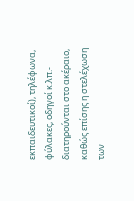εκπαιδευτικοί), τηλέφωνα, φύλακες, οδηγοί κ.λπ.- διατηρούνται στο ακέραιο, καθώς επίσης η στελέχωση των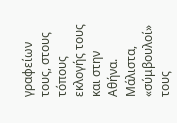γραφείων τους, στους τόπους εκλογής τους και στην Αθήνα.
Μάλιστα, «σύμβουλοί» τους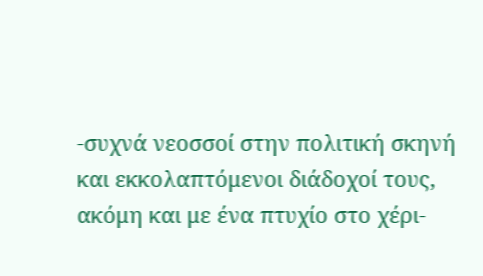-συχνά νεοσσοί στην πολιτική σκηνή και εκκολαπτόμενοι διάδοχοί τους, ακόμη και με ένα πτυχίο στο χέρι-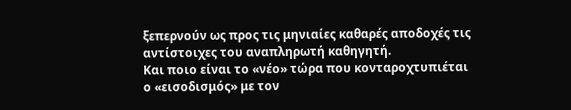ξεπερνούν ως προς τις μηνιαίες καθαρές αποδοχές τις αντίστοιχες του αναπληρωτή καθηγητή.
Και ποιο είναι το «νέο» τώρα που κονταροχτυπιέται ο «εισοδισμός» με τον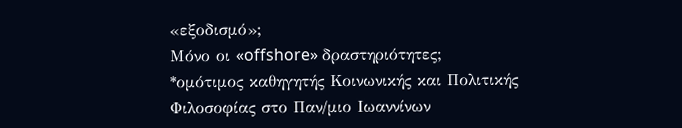«εξοδισμό»;
Μόνο οι «offshore» δραστηριότητες;
*ομότιμος καθηγητής Κοινωνικής και Πολιτικής Φιλοσοφίας στο Παν/μιο Ιωαννίνων